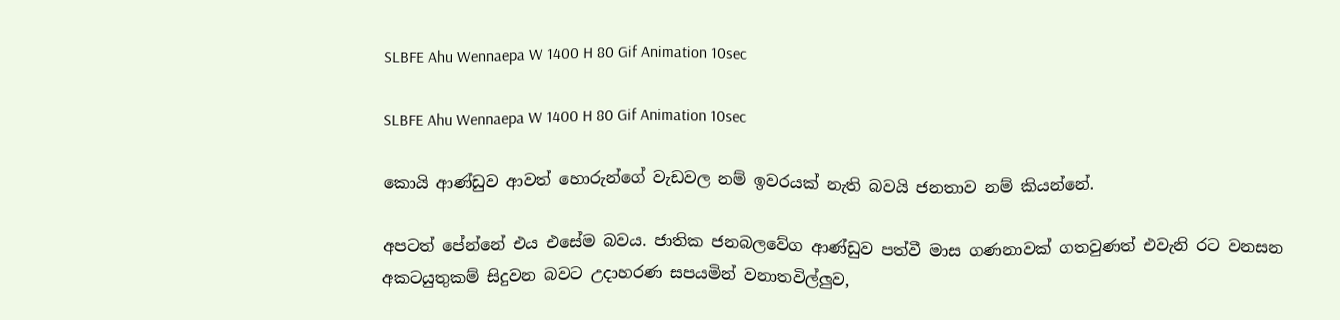SLBFE Ahu Wennaepa W 1400 H 80 Gif Animation 10sec

SLBFE Ahu Wennaepa W 1400 H 80 Gif Animation 10sec

කොයි ආණ්ඩුව ආවත් හොරුන්ගේ වැඩවල නම් ඉවරයක් නැති බවයි ජනතාව නම් කියන්නේ.

අපටත් පේන්නේ එය එසේම බවය. ජාතික ජනබලවේග ආණ්ඩුව පත්වී මාස ගණනාවක් ගතවුණත් එවැනි රට වනසන අකටයුතුකම් සිදුවන බවට උදාහරණ සපයමින් වනාතවිල්ලු‍ව,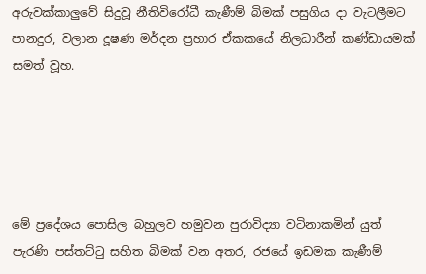අරුවක්කාලු‍වේ සිදුවූ නීතිවිරෝධී කැණීම් බිමක් පසුගිය දා වැටලීමට පානදුර, වලාන දූෂණ මර්දන ප්‍රහාර ඒකකයේ නිලධාරීන් කණ්ඩායමක් සමත් වූහ.





මේ ප්‍රදේශය පොසිල බහුලව හමුවන පුරාවිද්‍යා වටිනාකමින් යුත් පැරණි පස්තට්ටු සහිත බිමක් වන අතර, රජයේ ඉඩමක කැණීම්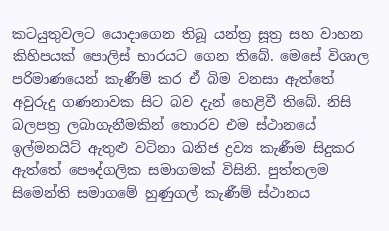කටයුතුවලට යොදාගෙන තිබූ යන්ත්‍ර සූත්‍ර සහ වාහන කිහිපයක් පොලිස් භාරයට ගෙන තිබේ. මෙසේ විශාල පරිමාණයෙන් කැණීම් කර ඒ බිම වනසා ඇත්තේ අවුරුදු ගණනාවක සිට බව දැන් හෙළිවී තිබේ. නිසි බලපත්‍ර ලබාගැනීමකින් තොරව එම ස්ථානයේ ඉල්මනයිට් ඇතුළු වටිනා ඛනිජ ද්‍රව්‍ය කැණීම සිදුකර ඇත්තේ පෞද්ගලික සමාගමක් විසිනි. පුත්තලම සිමෙන්ති සමාගමේ හුණුගල් කැණීම් ස්ථානය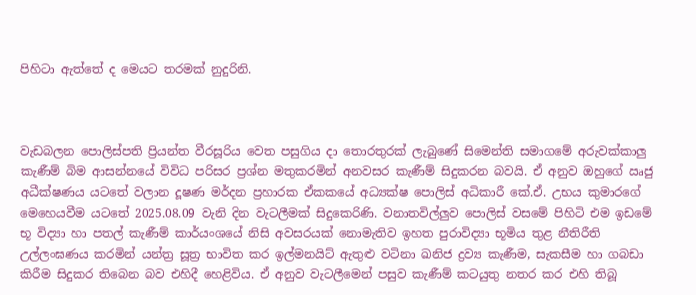පිහිටා ඇත්තේ ද මෙයට තරමක් නුදුරිනි.



වැඩබලන පොලිස්පති ප්‍රියන්ත වීරසූරිය වෙත පසුගිය දා තොරතුරක් ලැබුණේ සිමෙන්ති සමාගමේ අරුවක්කාලු‍ කැණීම් බිම ආසන්නයේ විවිධ පරිසර ප්‍රශ්න මතුකරමින් අනවසර කැණීම් සිදුකරන බවයි. ඒ අනුව ඔහුගේ ඍජු අධීක්ෂණය යටතේ වලාන දූෂණ මර්දන ප්‍රහාරක ඒකකයේ අධ්‍යක්ෂ පොලිස් අධිකාරී කේ.ඒ. උභය කුමාරගේ මෙහෙයවීම යටතේ 2025.08.09 වැනි දින වැටලීමක් සිදුකෙරිණි. වනාතවිල්ලු‍ව පොලිස් වසමේ පිහිටි එම ඉඩමේ භූ විද්‍යා හා පතල් කැණීම් කාර්යංශයේ නිසි අවසරයක් නොමැතිව ඉහත පුරාවිද්‍යා භූමිය තුළ නීතිරීති උල්ලංඝණය කරමින් යන්ත්‍ර සූත්‍ර භාවිත කර ඉල්මනයිට් ඇතුළු වටිනා ඛනිජ ද්‍රව්‍ය කැණීම, සැකසීම හා ගබඩා කිරීම සිදුකර තිබෙන බව එහිදී හෙළිවිය. ඒ අනුව වැටලීමෙන් පසුව කැණීම් කටයුතු නතර කර එහි තිබූ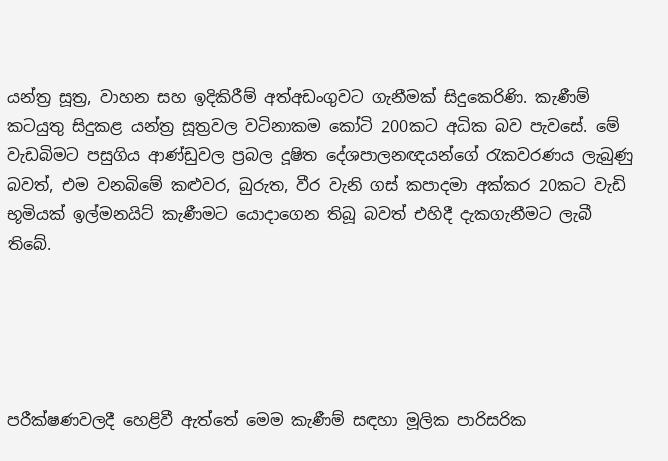යන්ත්‍ර සූත්‍ර, වාහන සහ ඉදිකිරීම් අත්අඩංගුවට ගැනීමක් සිදුකෙරිණි. කැණීම් කටයුතු සිදුකළ යන්ත්‍ර සූත්‍රවල වටිනාකම කෝටි 200කට අධික බව පැවසේ. මේ වැඩබිමට පසුගිය ආණ්ඩුවල ප්‍රබල දූෂිත දේශපාලනඥයන්ගේ රැකවරණය ලැබුණු බවත්, එම වනබිමේ කළුවර, බුරුත, වීර වැනි ගස් කපාදමා අක්කර 20කට වැඩි භූමියක් ඉල්මනයිට් කැණීමට යොදාගෙන තිබූ බවත් එහිදී දැකගැනීමට ලැබී තිබේ.





පරීක්ෂණවලදී හෙළිවී ඇත්තේ මෙම කැණීම් සඳහා මූලික පාරිසරික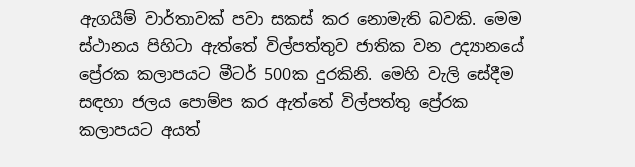ඇගයීම් වාර්තාවක් පවා සකස් කර නොමැති බවකි. මෙම ස්ථානය පිහිටා ඇත්තේ විල්පත්තුව ජාතික වන උද්‍යානයේ ප්‍රේරක කලාපයට මීටර් 500ක දුරකිනි. මෙහි වැලි සේදීම සඳහා ජලය පොම්ප කර ඇත්තේ විල්පත්තු ප්‍රේරක කලාපයට අයත්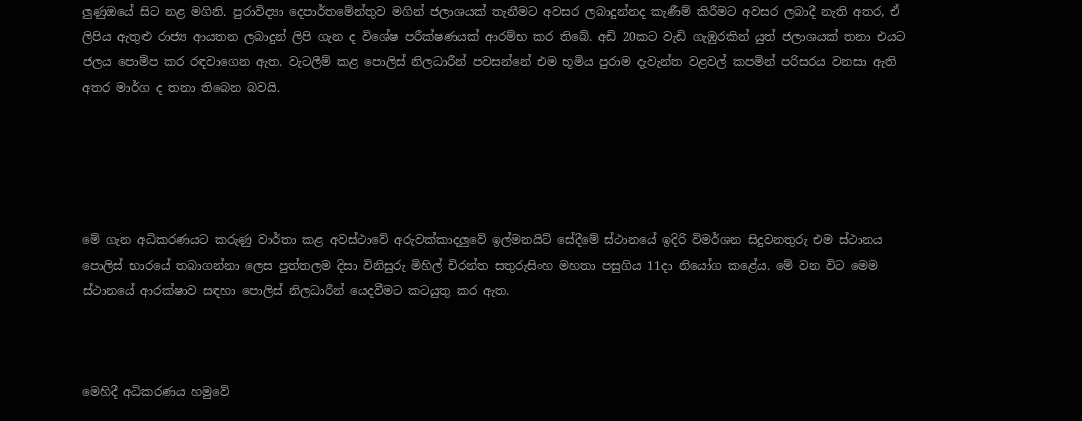ලු‍ණුඔයේ සිට නළ මගිනි. පුරාවිද්‍යා දෙපාර්තමේන්තුව මගින් ජලාශයක් තැනීමට අවසර ලබාදුන්නද කැණීම් කිරීමට අවසර ලබාදී නැති අතර, ඒ ලිපිය ඇතුළු රාජ්‍ය ආයතන ලබාදුන් ලිපි ගැන ද විශේෂ පරීක්ෂණයක් ආරම්භ කර තිබේ. අඩි 20කට වැඩි ගැඹුරකින් යුත් ජලාශයක් තනා එයට ජලය පොම්ප කර රඳවාගෙන ඇත. වැටලීම් කළ පොලිස් නිලධාරීන් පවසන්නේ එම භූමිය පුරාම දැවැන්ත වළවල් කපමින් පරිසරය වනසා ඇති අතර මාර්ග ද තනා තිබෙන බවයි.





මේ ගැන අධිකරණයට කරුණු වාර්තා කළ අවස්ථාවේ අරුවක්කාදලු‍වේ ඉල්මනයිට් සේදීමේ ස්ථානයේ ඉදිරි විමර්ශන සිදුවනතුරු එම ස්ථානය පොලිස් භාරයේ තබාගන්නා ලෙස පුත්තලම දිසා විනිසුරු මිහිල් චිරන්ත සතුරුසිංහ මහතා පසුගිය 11දා නියෝග කළේය. මේ වන විට මෙම ස්ථානයේ ආරක්ෂාව සඳහා පොලිස් නිලධාරීන් යෙදවීමට කටයුතු කර ඇත.



මෙහිදී අධිකරණය හමුවේ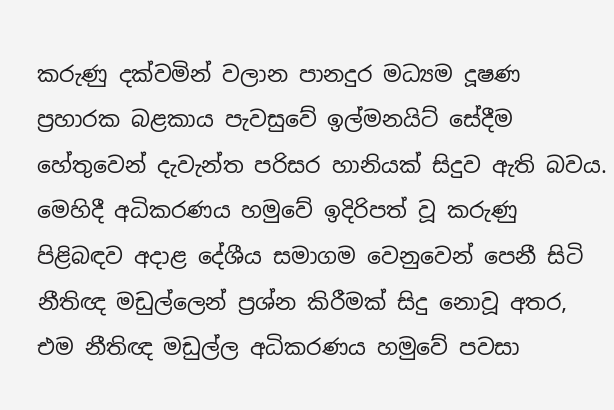කරුණු දක්වමින් වලාන පානදුර මධ්‍යම දූෂණ ප්‍රහාරක බළකාය පැවසුවේ ඉල්මනයිට් සේදීම හේතුවෙන් දැවැන්ත පරිසර හානියක් සිදුව ඇති බවය. මෙහිදී අධිකරණය හමුවේ ඉදිරිපත් වූ කරුණු පිළිබඳව අදාළ දේශීය සමාගම වෙනුවෙන් පෙනී සිටි නීතිඥ මඩුල්ලෙන් ප්‍රශ්න කිරීමක් සිදු නොවූ අතර, එම නීතිඥ මඩුල්ල අධිකරණය හමුවේ පවසා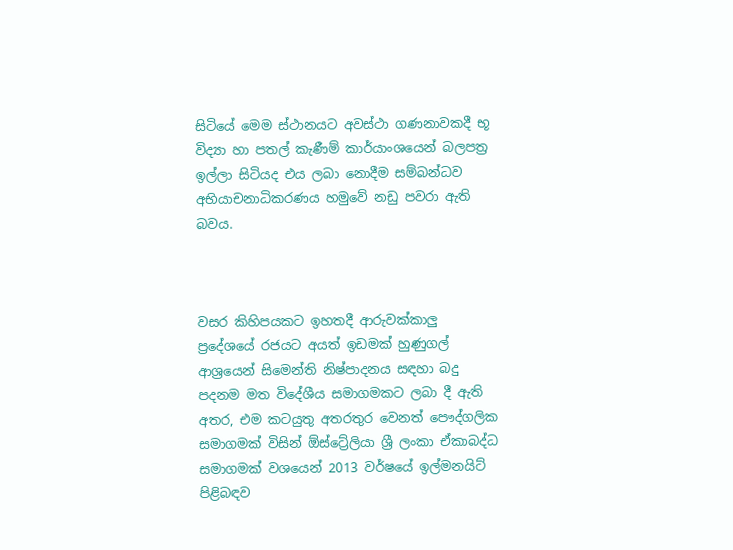සිටියේ මෙම ස්ථානයට අවස්ථා ගණනාවකදී භූ විද්‍යා හා පතල් කැණීම් කාර්යාංශයෙන් බලපත්‍ර ඉල්ලා සිටියද එය ලබා නොදීම සම්බන්ධව අභියාචනාධිකරණය හමුවේ නඩු පවරා ඇති බවය.



වසර කිහිපයකට ඉහතදී ආරුවක්කාලු‍ ප්‍රදේශයේ රජයට අයත් ඉඩමක් හුණුගල් ආශ්‍රයෙන් සිමෙන්ති නිෂ්පාදනය සඳහා බදු පදනම මත විදේශීය සමාගමකට ලබා දී ඇති අතර, එම කටයුතු අතරතුර වෙනත් පෞද්ගලික සමාගමක් විසින් ඕස්ට්‍රේලියා ශ්‍රී ලංකා ඒකාබද්ධ සමාගමක් වශයෙන් 2013 වර්ෂයේ ඉල්මනයිට් පිළිබඳව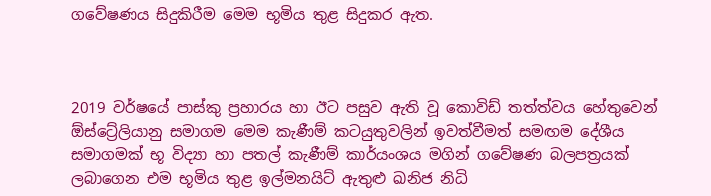ගවේෂණය සිදුකිරීම මෙම භූමිය තුළ සිදුකර ඇත.



2019 වර්ෂයේ පාස්කු ප්‍රහාරය හා ඊට පසුව ඇති වූ කොවිඩ් තත්ත්වය හේතුවෙන් ඕස්ට්‍රේලියානු සමාගම මෙම කැණීම් කටයුතුවලින් ඉවත්වීමත් සමඟම දේශීය සමාගමක් භූ විද්‍යා හා පතල් කැණීම් කාර්යංශය මගින් ගවේෂණ බලපත්‍රයක් ලබාගෙන එම භූමිය තුළ ඉල්මනයිට් ඇතුළු ඛනිජ නිධි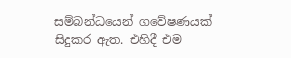සම්බන්ධයෙන් ගවේෂණයක් සිදුකර ඇත. එහිදී එම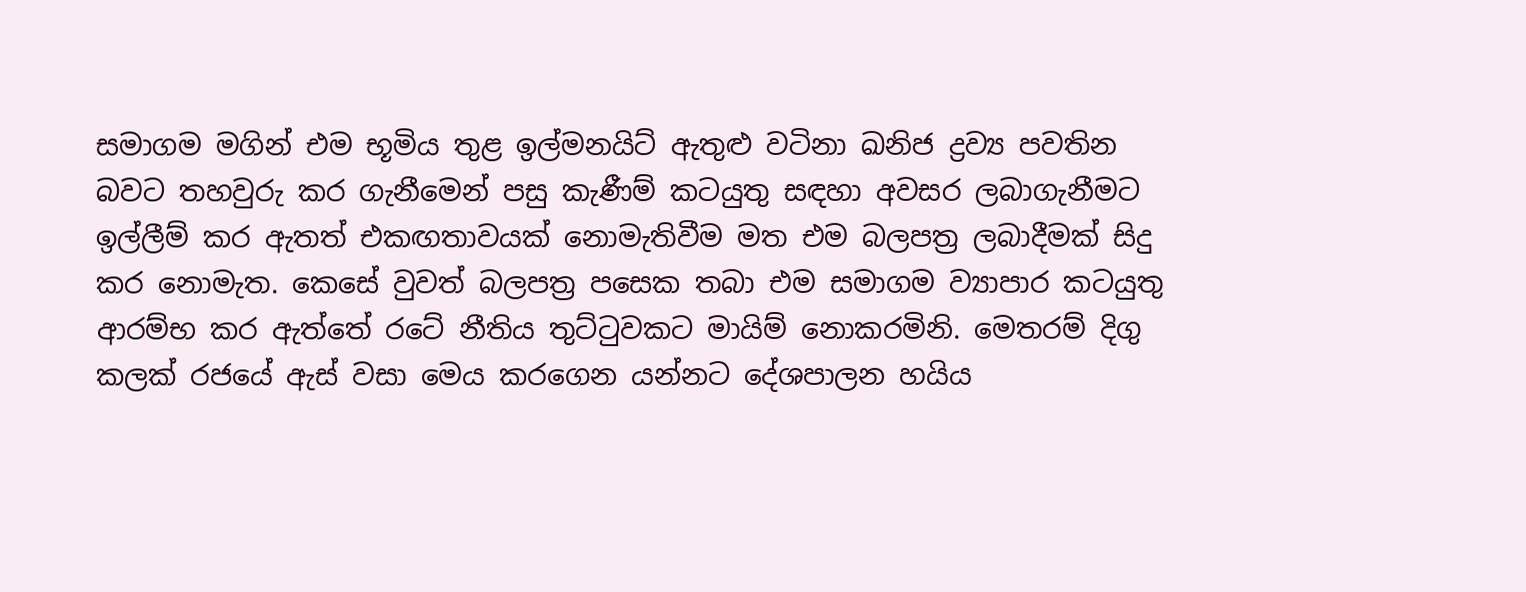සමාගම මගින් එම භූමිය තුළ ඉල්මනයිට් ඇතුළු වටිනා ඛනිජ ද්‍රව්‍ය පවතින බවට තහවුරු කර ගැනීමෙන් පසු කැණීම් කටයුතු සඳහා අවසර ලබාගැනීමට ඉල්ලීම් කර ඇතත් එකඟතාවයක් නොමැතිවීම මත එම බලපත්‍ර ලබාදීමක් සිදු කර නොමැත. කෙසේ වුවත් බලපත්‍ර පසෙක තබා එම සමාගම ව්‍යාපාර කටයුතු ආරම්භ කර ඇත්තේ රටේ නීතිය තුට්ටුවකට මායිම් නොකරමිනි. මෙතරම් දිගු කලක් රජයේ ඇස් වසා මෙය කරගෙන යන්නට දේශපාලන හයිය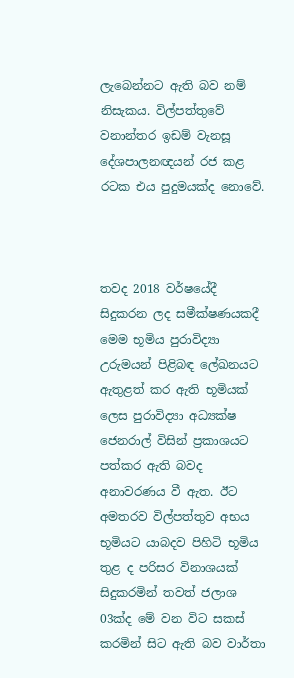ලැබෙන්නට ඇති බව නම් නිසැකය. විල්පත්තුවේ වනාන්තර ඉඩම් වැනසූ දේශපාලනඥයන් රජ කළ රටක එය පුදුමයක්ද නොවේ.



තවද 2018 වර්ෂයේදී සිදුකරන ලද සමීක්ෂණයකදී මෙම භූමිය පුරාවිද්‍යා උරුමයන් පිළිබඳ ලේඛනයට ඇතුළත් කර ඇති භූමියක් ලෙස පුරාවිද්‍යා අධ්‍යක්ෂ ජෙනරාල් විසින් ප්‍රකාශයට පත්කර ඇති බවද අනාවරණය වී ඇත. ඊට අමතරව විල්පත්තුව අභය භූමියට යාබදව පිහිටි භූමිය තුළ ද පරිසර විනාශයක් සිදුකරමින් තවත් ජලාශ 03ක්ද මේ වන විට සකස් කරමින් සිට ඇති බව වාර්තා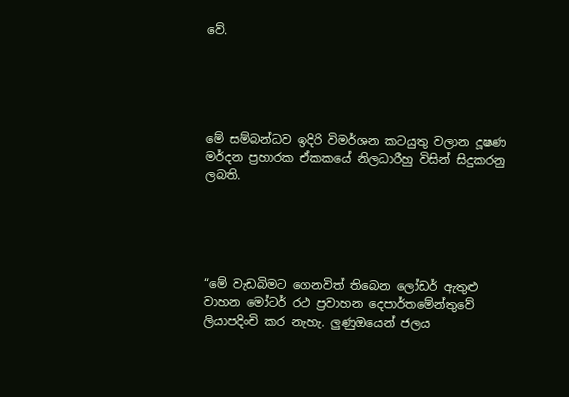වේ.





මේ සම්බන්ධව ඉදිරි විමර්ශන කටයුතු වලාන දූෂණ මර්දන ප්‍රහාරක ඒකකයේ නිලධාරීහු විසින් සිදුකරනු ලබති.





“මේ වැඩබිමට ගෙනවිත් තිබෙන ලෝඩර් ඇතුළු වාහන මෝටර් රථ ප්‍රවාහන දෙපාර්තමේන්තුවේ ලියාපදිංචි කර නැහැ. ලු‍ණුඔයෙන් ජලය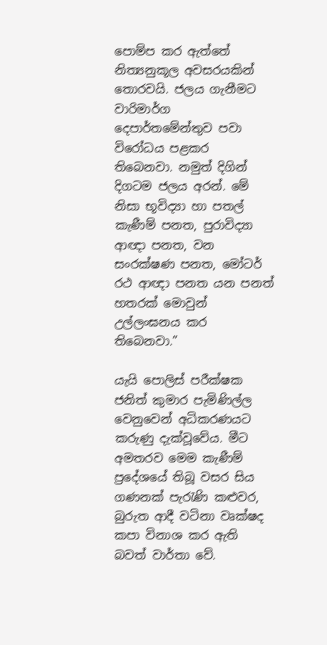පොම්ප කර ඇත්තේ නිත්‍යනුකූල අවසරයකින් තොරවයි. ජලය ගැනීමට වාරිමාර්ග දෙපාර්තමේන්තුව පවා විරෝධය පළකර තිබෙනවා. නමුත් දිගින් දිගටම ජලය අරන්. මේ නිසා භූවිද්‍යා හා පතල් කැණීම් පනත, පුරාවිද්‍යා ආඥා පනත, වන සංරක්ෂණ පනත, මෝටර් රථ ආඥා පනත යන පනත් හතරක් මොවුන් උල්ලංඝනය කර තිබෙනවා.”

යැයි පොලිස් පරීක්ෂක ජනිත් කුමාර පැමිණිල්ල වෙනුවෙන් අධිකරණයට කරුණු දැක්වූවේය. මීට අමතරව මෙම කැණීම් ප්‍රදේශයේ තිබූ වසර සිය ගණනක් පැරැණි කළුවර, බුරුත ආදී වටිනා වෘක්ෂද කපා විනාශ කර ඇති බවත් වාර්තා වේ.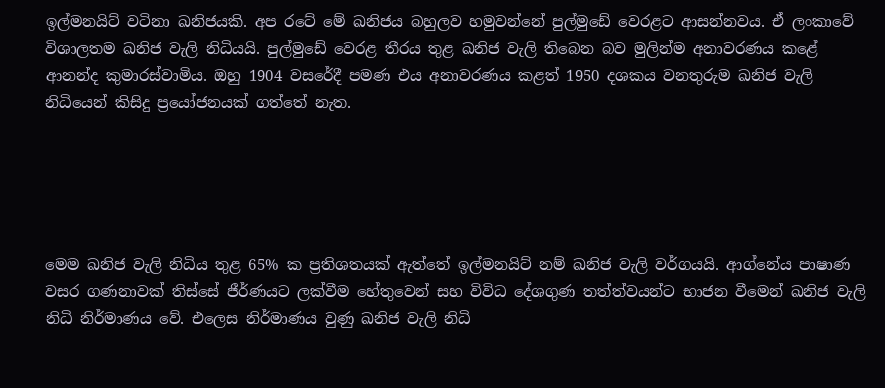ඉල්මනයිට් වටිනා ඛනිජයකි. අප රටේ මේ ඛනිජය බහුලව හමුවන්නේ පුල්මුඩේ වෙරළට ආසන්නවය. ඒ ලංකාවේ විශාලතම ඛනිජ වැලි නිධියයි. පුල්මුඩේ වෙරළ තීරය තුළ ඛනිජ වැලි තිබෙන බව මුලින්ම අනාවරණය කළේ ආනන්ද කුමාරස්වාමිය. ඔහු 1904 වසරේදී පමණ එය අනාවරණය කළත් 1950 දශකය වනතුරුම ඛනිජ වැලි නිධියෙන් කිසිදු ප්‍රයෝජනයක් ගත්තේ නැත.





මෙම ඛනිජ වැලි නිධිය තුළ 65% ක ප්‍රතිශතයක් ඇත්තේ ඉල්මනයිට් නම් ඛනිජ වැලි වර්ගයයි. ආග්නේය පාෂාණ වසර ගණනාවක් තිස්සේ ජීර්ණයට ලක්වීම හේතුවෙන් සහ විවිධ දේශගුණ තත්ත්වයන්ට භාජන වීමෙන් ඛනිජ වැලි නිධි නිර්මාණය වේ. එලෙස නිර්මාණය වුණු ඛනිජ වැලි නිධි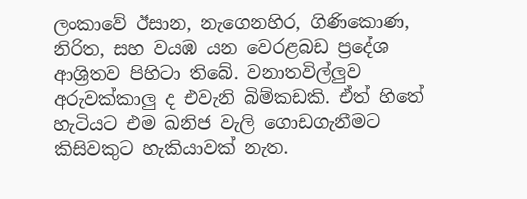ලංකාවේ ඊසාන, නැගෙනහිර, ගිණිකොණ, නිරිත, සහ වයඹ යන වෙරළබඩ ප්‍රදේශ ආශ්‍රිතව පිහිටා තිබේ. වනාතවිල්ලු‍ව අරුවක්කාලු‍ ද එවැනි බිම්කඩකි. ඒත් හිතේ හැටියට එම ඛනිජ වැලි ගොඩගැනීමට කිසිවකුට හැකියාවක් නැත.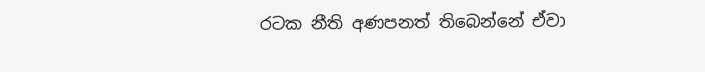රටක නීති අණපනත් තිබෙන්නේ ඒවා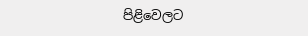පිළිවෙලට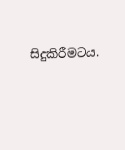සිදුකිරීමටය.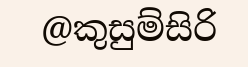@කුසුම්සිරි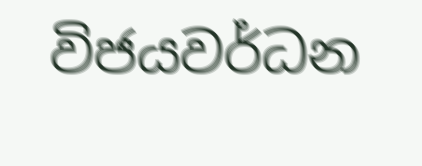විජයවර්ධන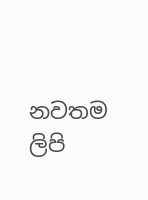නවතම ලිපි